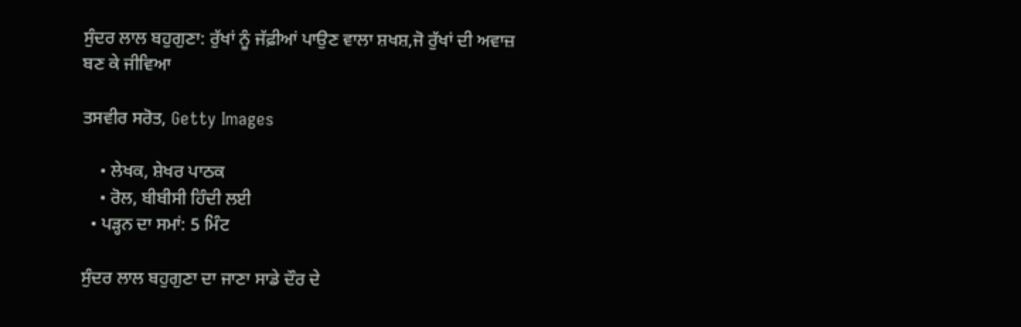ਸੁੰਦਰ ਲਾਲ ਬਹੁਗੁਣਾ: ਰੁੱਖਾਂ ਨੂੰ ਜੱਫ਼ੀਆਂ ਪਾਉਣ ਵਾਲਾ ਸ਼ਖਸ਼,ਜੋ ਰੁੱਖਾਂ ਦੀ ਅਵਾਜ਼ ਬਣ ਕੇ ਜੀਵਿਆ

ਤਸਵੀਰ ਸਰੋਤ, Getty Images

    • ਲੇਖਕ, ਸ਼ੇਖਰ ਪਾਠਕ
    • ਰੋਲ, ਬੀਬੀਸੀ ਹਿੰਦੀ ਲਈ
  • ਪੜ੍ਹਨ ਦਾ ਸਮਾਂ: 5 ਮਿੰਟ

ਸੁੰਦਰ ਲਾਲ ਬਹੁਗੁਣਾ ਦਾ ਜਾਣਾ ਸਾਡੇ ਦੌਰ ਦੇ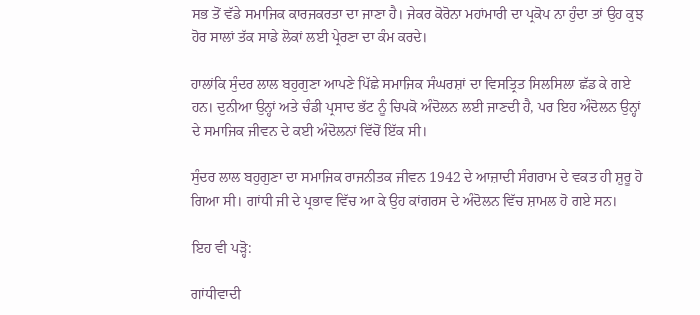ਸਭ ਤੋਂ ਵੱਡੇ ਸਮਾਜਿਕ ਕਾਰਜਕਰਤਾ ਦਾ ਜਾਣਾ ਹੈ। ਜੇਕਰ ਕੋਰੋਨਾ ਮਹਾਂਮਾਰੀ ਦਾ ਪ੍ਰਕੋਪ ਨਾ ਹੁੰਦਾ ਤਾਂ ਉਹ ਕੁਝ ਹੋਰ ਸਾਲਾਂ ਤੱਕ ਸਾਡੇ ਲੋਕਾਂ ਲਈ ਪ੍ਰੇਰਣਾ ਦਾ ਕੰਮ ਕਰਦੇ।

ਹਾਲਾਂਕਿ ਸੁੰਦਰ ਲਾਲ ਬਹੁਗੁਣਾ ਆਪਣੇ ਪਿੱਛੇ ਸਮਾਜਿਕ ਸੰਘਰਸ਼ਾਂ ਦਾ ਵਿਸਤ੍ਰਿਤ ਸਿਲਸਿਲਾ ਛੱਡ ਕੇ ਗਏ ਹਨ। ਦੁਨੀਆ ਉਨ੍ਹਾਂ ਅਤੇ ਚੰਡੀ ਪ੍ਰਸਾਦ ਭੱਟ ਨੂੰ ਚਿਪਕੋ ਅੰਦੋਲਨ ਲਈ ਜਾਣਦੀ ਹੈ, ਪਰ ਇਹ ਅੰਦੋਲਨ ਉਨ੍ਹਾਂ ਦੇ ਸਮਾਜਿਕ ਜੀਵਨ ਦੇ ਕਈ ਅੰਦੋਲਨਾਂ ਵਿੱਚੋਂ ਇੱਕ ਸੀ।

ਸੁੰਦਰ ਲਾਲ ਬਹੁਗੁਣਾ ਦਾ ਸਮਾਜਿਕ ਰਾਜਨੀਤਕ ਜੀਵਨ 1942 ਦੇ ਆਜ਼ਾਦੀ ਸੰਗਰਾਮ ਦੇ ਵਕਤ ਹੀ ਸ਼ੁਰੂ ਹੋ ਗਿਆ ਸੀ। ਗਾਂਧੀ ਜੀ ਦੇ ਪ੍ਰਭਾਵ ਵਿੱਚ ਆ ਕੇ ਉਹ ਕਾਂਗਰਸ ਦੇ ਅੰਦੋਲਨ ਵਿੱਚ ਸ਼ਾਮਲ ਹੋ ਗਏ ਸਨ।

ਇਹ ਵੀ ਪੜ੍ਹੋ:

ਗਾਂਧੀਵਾਦੀ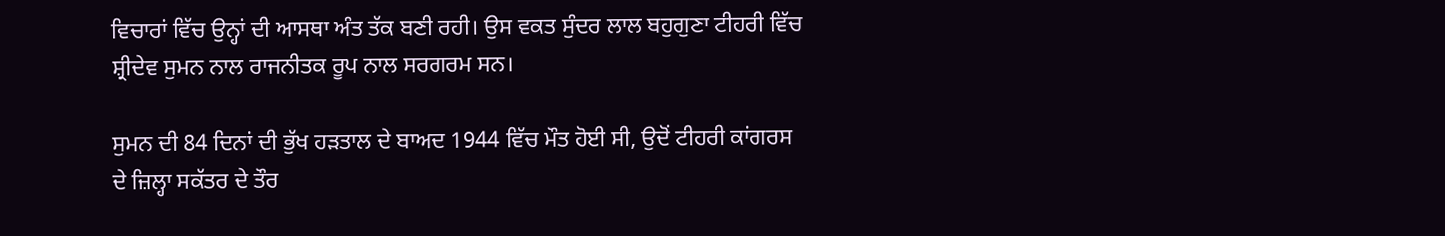ਵਿਚਾਰਾਂ ਵਿੱਚ ਉਨ੍ਹਾਂ ਦੀ ਆਸਥਾ ਅੰਤ ਤੱਕ ਬਣੀ ਰਹੀ। ਉਸ ਵਕਤ ਸੁੰਦਰ ਲਾਲ ਬਹੁਗੁਣਾ ਟੀਹਰੀ ਵਿੱਚ ਸ਼੍ਰੀਦੇਵ ਸੁਮਨ ਨਾਲ ਰਾਜਨੀਤਕ ਰੂਪ ਨਾਲ ਸਰਗਰਮ ਸਨ।

ਸੁਮਨ ਦੀ 84 ਦਿਨਾਂ ਦੀ ਭੁੱਖ ਹੜਤਾਲ ਦੇ ਬਾਅਦ 1944 ਵਿੱਚ ਮੌਤ ਹੋਈ ਸੀ, ਉਦੋਂ ਟੀਹਰੀ ਕਾਂਗਰਸ ਦੇ ਜ਼ਿਲ੍ਹਾ ਸਕੱਤਰ ਦੇ ਤੌਰ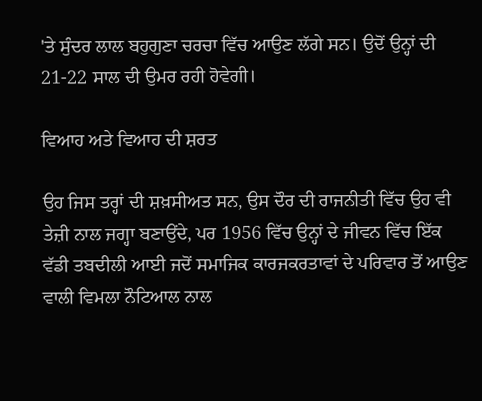'ਤੇ ਸੁੰਦਰ ਲਾਲ ਬਹੁਗੁਣਾ ਚਰਚਾ ਵਿੱਚ ਆਉਣ ਲੱਗੇ ਸਨ। ਉਦੋਂ ਉਨ੍ਹਾਂ ਦੀ 21-22 ਸਾਲ ਦੀ ਉਮਰ ਰਹੀ ਹੋਵੇਗੀ।

ਵਿਆਹ ਅਤੇ ਵਿਆਹ ਦੀ ਸ਼ਰਤ

ਉਹ ਜਿਸ ਤਰ੍ਹਾਂ ਦੀ ਸ਼ਖ਼ਸੀਅਤ ਸਨ, ਉਸ ਦੌਰ ਦੀ ਰਾਜਨੀਤੀ ਵਿੱਚ ਉਹ ਵੀ ਤੇਜ਼ੀ ਨਾਲ ਜਗ੍ਹਾ ਬਣਾਉਂਦੇ, ਪਰ 1956 ਵਿੱਚ ਉਨ੍ਹਾਂ ਦੇ ਜੀਵਨ ਵਿੱਚ ਇੱਕ ਵੱਡੀ ਤਬਦੀਲੀ ਆਈ ਜਦੋਂ ਸਮਾਜਿਕ ਕਾਰਜਕਰਤਾਵਾਂ ਦੇ ਪਰਿਵਾਰ ਤੋਂ ਆਉਣ ਵਾਲੀ ਵਿਮਲਾ ਨੌਟਿਆਲ ਨਾਲ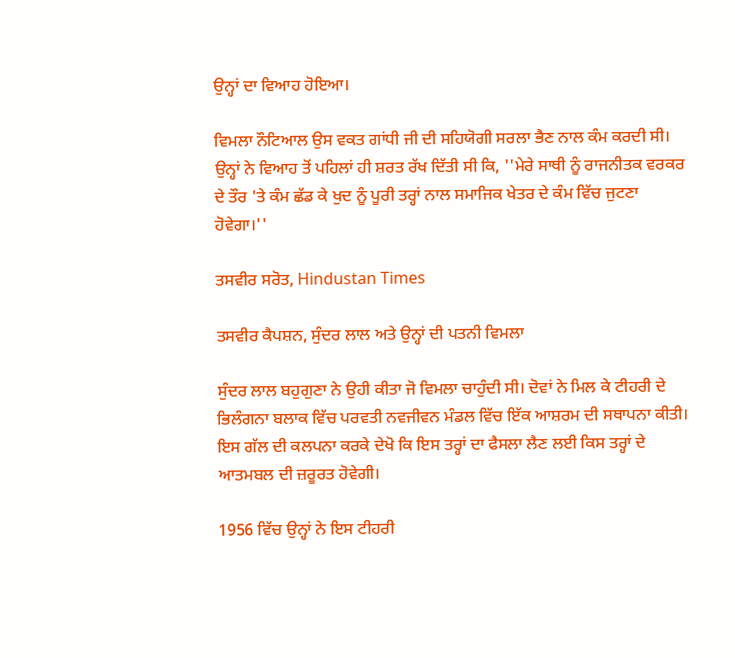ਉਨ੍ਹਾਂ ਦਾ ਵਿਆਹ ਹੋਇਆ।

ਵਿਮਲਾ ਨੌਟਿਆਲ ਉਸ ਵਕਤ ਗਾਂਧੀ ਜੀ ਦੀ ਸਹਿਯੋਗੀ ਸਰਲਾ ਭੈਣ ਨਾਲ ਕੰਮ ਕਰਦੀ ਸੀ। ਉਨ੍ਹਾਂ ਨੇ ਵਿਆਹ ਤੋਂ ਪਹਿਲਾਂ ਹੀ ਸ਼ਰਤ ਰੱਖ ਦਿੱਤੀ ਸੀ ਕਿ, ''ਮੇਰੇ ਸਾਥੀ ਨੂੰ ਰਾਜਨੀਤਕ ਵਰਕਰ ਦੇ ਤੌਰ 'ਤੇ ਕੰਮ ਛੱਡ ਕੇ ਖੁਦ ਨੂੰ ਪੂਰੀ ਤਰ੍ਹਾਂ ਨਾਲ ਸਮਾਜਿਕ ਖੇਤਰ ਦੇ ਕੰਮ ਵਿੱਚ ਜੁਟਣਾ ਹੋਵੇਗਾ।''

ਤਸਵੀਰ ਸਰੋਤ, Hindustan Times

ਤਸਵੀਰ ਕੈਪਸ਼ਨ, ਸੁੰਦਰ ਲਾਲ ਅਤੇ ਉਨ੍ਹਾਂ ਦੀ ਪਤਨੀ ਵਿਮਲਾ

ਸੁੰਦਰ ਲਾਲ ਬਹੁਗੁਣਾ ਨੇ ਉਹੀ ਕੀਤਾ ਜੋ ਵਿਮਲਾ ਚਾਹੁੰਦੀ ਸੀ। ਦੋਵਾਂ ਨੇ ਮਿਲ ਕੇ ਟੀਹਰੀ ਦੇ ਭਿਲੰਗਨਾ ਬਲਾਕ ਵਿੱਚ ਪਰਵਤੀ ਨਵਜੀਵਨ ਮੰਡਲ ਵਿੱਚ ਇੱਕ ਆਸ਼ਰਮ ਦੀ ਸਥਾਪਨਾ ਕੀਤੀ। ਇਸ ਗੱਲ ਦੀ ਕਲਪਨਾ ਕਰਕੇ ਦੇਖੋ ਕਿ ਇਸ ਤਰ੍ਹਾਂ ਦਾ ਫੈਸਲਾ ਲੈਣ ਲਈ ਕਿਸ ਤਰ੍ਹਾਂ ਦੇ ਆਤਮਬਲ ਦੀ ਜ਼ਰੂਰਤ ਹੋਵੇਗੀ।

1956 ਵਿੱਚ ਉਨ੍ਹਾਂ ਨੇ ਇਸ ਟੀਹਰੀ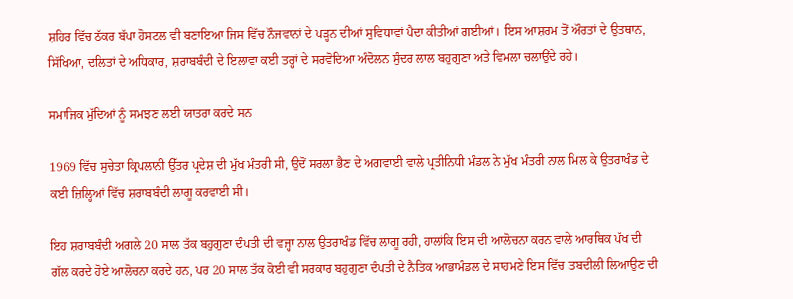ਸ਼ਹਿਰ ਵਿੱਚ ਠੱਕਰ ਬੱਪਾ ਹੋਸਟਲ ਵੀ ਬਣਾਇਆ ਜਿਸ ਵਿੱਚ ਨੌਜਵਾਨਾਂ ਦੇ ਪੜ੍ਹਨ ਦੀਆਂ ਸੁਵਿਧਾਵਾਂ ਪੈਦਾ ਕੀਤੀਆਂ ਗਈਆਂ। ਇਸ ਆਸ਼ਰਮ ਤੋਂ ਔਰਤਾਂ ਦੇ ਉਤਥਾਨ, ਸਿੱਖਿਆ, ਦਲਿਤਾਂ ਦੇ ਅਧਿਕਾਰ, ਸ਼ਰਾਬਬੰਦੀ ਦੇ ਇਲਾਵਾ ਕਈ ਤਰ੍ਹਾਂ ਦੇ ਸਰਵੋਦਿਆ ਅੰਦੋਲਨ ਸੁੰਦਰ ਲਾਲ ਬਹੁਗੁਣਾ ਅਤੇ ਵਿਮਲਾ ਚਲਾਉਂਦੇ ਰਹੇ।

ਸਮਾਜਿਕ ਮੁੱਦਿਆਂ ਨੂੰ ਸਮਝਣ ਲਈ ਯਾਤਰਾ ਕਰਦੇ ਸਨ

1969 ਵਿੱਚ ਸੁਚੇਤਾ ਕ੍ਰਿਪਲਾਨੀ ਉੱਤਰ ਪ੍ਰਦੇਸ਼ ਦੀ ਮੁੱਖ ਮੰਤਰੀ ਸੀ, ਉਦੋਂ ਸਰਲਾ ਭੈਣ ਦੇ ਅਗਵਾਈ ਵਾਲੇ ਪ੍ਰਤੀਨਿਧੀ ਮੰਡਲ ਨੇ ਮੁੱਖ ਮੰਤਰੀ ਨਾਲ ਮਿਲ ਕੇ ਉਤਰਾਖੰਡ ਦੇ ਕਈ ਜ਼ਿਲ੍ਹਿਆਂ ਵਿੱਚ ਸ਼ਰਾਬਬੰਦੀ ਲਾਗੂ ਕਰਵਾਈ ਸੀ।

ਇਹ ਸ਼ਰਾਬਬੰਦੀ ਅਗਲੇ 20 ਸਾਲ ਤੱਕ ਬਹੁਗੁਣਾ ਦੰਪਤੀ ਦੀ ਵਜ੍ਹਾ ਨਾਲ ਉਤਰਾਖੰਡ ਵਿੱਚ ਲਾਗੂ ਰਹੀ, ਹਾਲਾਂਕਿ ਇਸ ਦੀ ਆਲੋਚਨਾ ਕਰਨ ਵਾਲੇ ਆਰਥਿਕ ਪੱਖ ਦੀ ਗੱਲ ਕਰਦੇ ਹੋਏ ਆਲੋਚਨਾ ਕਰਦੇ ਹਨ, ਪਰ 20 ਸਾਲ ਤੱਕ ਕੋਈ ਵੀ ਸਰਕਾਰ ਬਹੁਗੁਣਾ ਦੰਪਤੀ ਦੇ ਨੈਤਿਕ ਆਭਾਮੰਡਲ ਦੇ ਸਾਹਮਣੇ ਇਸ ਵਿੱਚ ਤਬਦੀਲੀ ਲਿਆਉਣ ਦੀ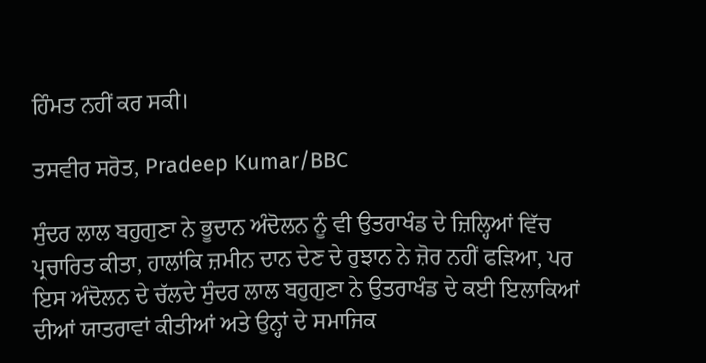ਹਿੰਮਤ ਨਹੀਂ ਕਰ ਸਕੀ।

ਤਸਵੀਰ ਸਰੋਤ, Pradeep Kumar/BBC

ਸੁੰਦਰ ਲਾਲ ਬਹੁਗੁਣਾ ਨੇ ਭੂਦਾਨ ਅੰਦੋਲਨ ਨੂੰ ਵੀ ਉਤਰਾਖੰਡ ਦੇ ਜ਼ਿਲ੍ਹਿਆਂ ਵਿੱਚ ਪ੍ਰਚਾਰਿਤ ਕੀਤਾ, ਹਾਲਾਂਕਿ ਜ਼ਮੀਨ ਦਾਨ ਦੇਣ ਦੇ ਰੁਝਾਨ ਨੇ ਜ਼ੋਰ ਨਹੀਂ ਫੜਿਆ, ਪਰ ਇਸ ਅੰਦੋਲਨ ਦੇ ਚੱਲਦੇ ਸੁੰਦਰ ਲਾਲ ਬਹੁਗੁਣਾ ਨੇ ਉਤਰਾਖੰਡ ਦੇ ਕਈ ਇਲਾਕਿਆਂ ਦੀਆਂ ਯਾਤਰਾਵਾਂ ਕੀਤੀਆਂ ਅਤੇ ਉਨ੍ਹਾਂ ਦੇ ਸਮਾਜਿਕ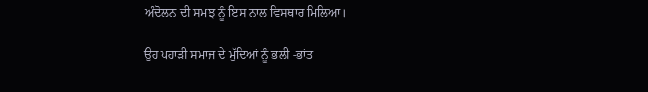ਅੰਦੋਲਨ ਦੀ ਸਮਝ ਨੂੰ ਇਸ ਨਾਲ ਵਿਸਥਾਰ ਮਿਲਿਆ।

ਉਹ ਪਹਾੜੀ ਸਮਾਜ ਦੇ ਮੁੱਦਿਆਂ ਨੂੰ ਭਲੀ -ਭਾਂਤ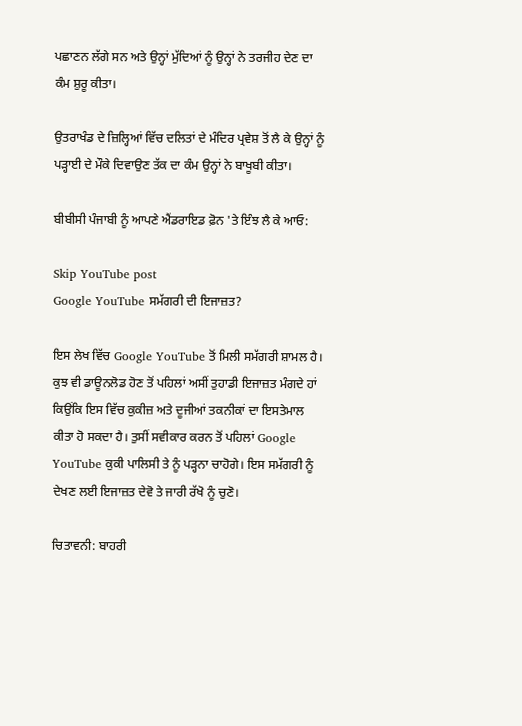ਪਛਾਣਨ ਲੱਗੇ ਸਨ ਅਤੇ ਉਨ੍ਹਾਂ ਮੁੱਦਿਆਂ ਨੂੰ ਉਨ੍ਹਾਂ ਨੇ ਤਰਜੀਹ ਦੇਣ ਦਾ ਕੰਮ ਸ਼ੁਰੂ ਕੀਤਾ।

ਉਤਰਾਖੰਡ ਦੇ ਜ਼ਿਲ੍ਹਿਆਂ ਵਿੱਚ ਦਲਿਤਾਂ ਦੇ ਮੰਦਿਰ ਪ੍ਰਵੇਸ਼ ਤੋਂ ਲੈ ਕੇ ਉਨ੍ਹਾਂ ਨੂੰ ਪੜ੍ਹਾਈ ਦੇ ਮੌਕੇ ਦਿਵਾਉਣ ਤੱਕ ਦਾ ਕੰਮ ਉਨ੍ਹਾਂ ਨੇ ਬਾਖੂਬੀ ਕੀਤਾ।

ਬੀਬੀਸੀ ਪੰਜਾਬੀ ਨੂੰ ਆਪਣੇ ਐਂਡਰਾਇਡ ਫ਼ੋਨ 'ਤੇ ਇੰਝ ਲੈ ਕੇ ਆਓ:

Skip YouTube post
Google YouTube ਸਮੱਗਰੀ ਦੀ ਇਜਾਜ਼ਤ?

ਇਸ ਲੇਖ ਵਿੱਚ Google YouTube ਤੋਂ ਮਿਲੀ ਸਮੱਗਰੀ ਸ਼ਾਮਲ ਹੈ। ਕੁਝ ਵੀ ਡਾਊਨਲੋਡ ਹੋਣ ਤੋਂ ਪਹਿਲਾਂ ਅਸੀਂ ਤੁਹਾਡੀ ਇਜਾਜ਼ਤ ਮੰਗਦੇ ਹਾਂ ਕਿਉਂਕਿ ਇਸ ਵਿੱਚ ਕੁਕੀਜ਼ ਅਤੇ ਦੂਜੀਆਂ ਤਕਨੀਕਾਂ ਦਾ ਇਸਤੇਮਾਲ ਕੀਤਾ ਹੋ ਸਕਦਾ ਹੈ। ਤੁਸੀਂ ਸਵੀਕਾਰ ਕਰਨ ਤੋਂ ਪਹਿਲਾਂ Google YouTube ਕੁਕੀ ਪਾਲਿਸੀ ਤੇ ਨੂੰ ਪੜ੍ਹਨਾ ਚਾਹੋਗੇ। ਇਸ ਸਮੱਗਰੀ ਨੂੰ ਦੇਖਣ ਲਈ ਇਜਾਜ਼ਤ ਦੇਵੋ ਤੇ ਜਾਰੀ ਰੱਖੋ ਨੂੰ ਚੁਣੋ।

ਚਿਤਾਵਨੀ: ਬਾਹਰੀ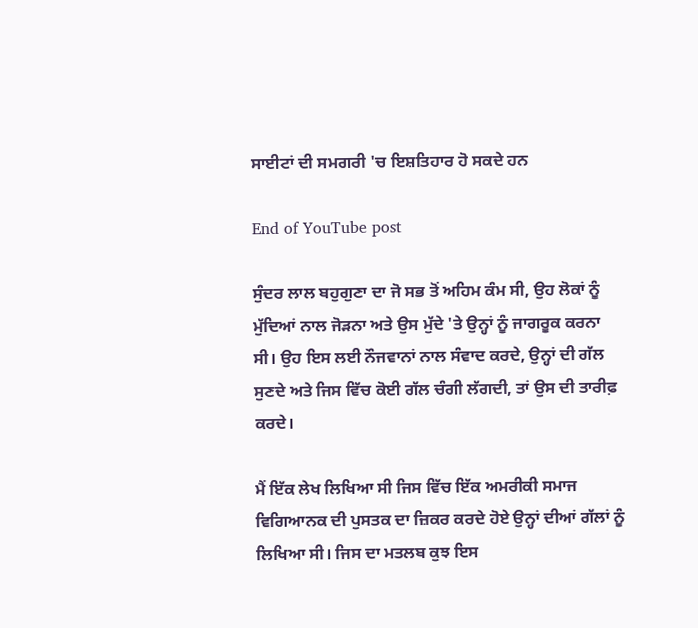ਸਾਈਟਾਂ ਦੀ ਸਮਗਰੀ 'ਚ ਇਸ਼ਤਿਹਾਰ ਹੋ ਸਕਦੇ ਹਨ

End of YouTube post

ਸੁੰਦਰ ਲਾਲ ਬਹੁਗੁਣਾ ਦਾ ਜੋ ਸਭ ਤੋਂ ਅਹਿਮ ਕੰਮ ਸੀ, ਉਹ ਲੋਕਾਂ ਨੂੰ ਮੁੱਦਿਆਂ ਨਾਲ ਜੋੜਨਾ ਅਤੇ ਉਸ ਮੁੱਦੇ 'ਤੇ ਉਨ੍ਹਾਂ ਨੂੰ ਜਾਗਰੂਕ ਕਰਨਾ ਸੀ। ਉਹ ਇਸ ਲਈ ਨੌਜਵਾਨਾਂ ਨਾਲ ਸੰਵਾਦ ਕਰਦੇ, ਉਨ੍ਹਾਂ ਦੀ ਗੱਲ ਸੁਣਦੇ ਅਤੇ ਜਿਸ ਵਿੱਚ ਕੋਈ ਗੱਲ ਚੰਗੀ ਲੱਗਦੀ, ਤਾਂ ਉਸ ਦੀ ਤਾਰੀਫ਼ ਕਰਦੇ।

ਮੈਂ ਇੱਕ ਲੇਖ ਲਿਖਿਆ ਸੀ ਜਿਸ ਵਿੱਚ ਇੱਕ ਅਮਰੀਕੀ ਸਮਾਜ ਵਿਗਿਆਨਕ ਦੀ ਪੁਸਤਕ ਦਾ ਜ਼ਿਕਰ ਕਰਦੇ ਹੋਏ ਉਨ੍ਹਾਂ ਦੀਆਂ ਗੱਲਾਂ ਨੂੰ ਲਿਖਿਆ ਸੀ। ਜਿਸ ਦਾ ਮਤਲਬ ਕੁਝ ਇਸ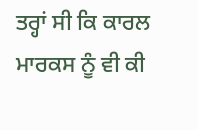ਤਰ੍ਹਾਂ ਸੀ ਕਿ ਕਾਰਲ ਮਾਰਕਸ ਨੂੰ ਵੀ ਕੀ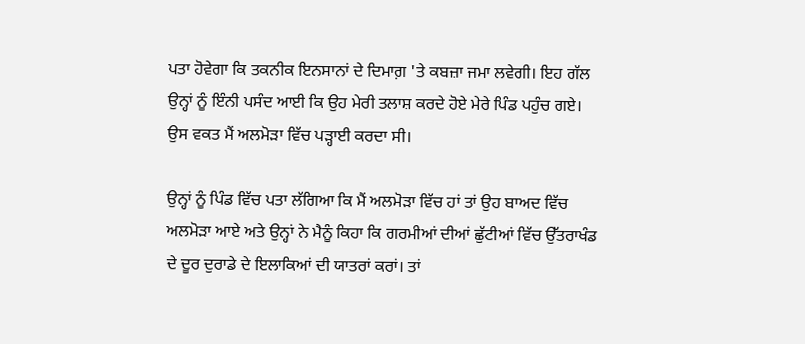ਪਤਾ ਹੋਵੇਗਾ ਕਿ ਤਕਨੀਕ ਇਨਸਾਨਾਂ ਦੇ ਦਿਮਾਗ਼ 'ਤੇ ਕਬਜ਼ਾ ਜਮਾ ਲਵੇਗੀ। ਇਹ ਗੱਲ ਉਨ੍ਹਾਂ ਨੂੰ ਇੰਨੀ ਪਸੰਦ ਆਈ ਕਿ ਉਹ ਮੇਰੀ ਤਲਾਸ਼ ਕਰਦੇ ਹੋਏ ਮੇਰੇ ਪਿੰਡ ਪਹੁੰਚ ਗਏ। ਉਸ ਵਕਤ ਮੈਂ ਅਲਮੋੜਾ ਵਿੱਚ ਪੜ੍ਹਾਈ ਕਰਦਾ ਸੀ।

ਉਨ੍ਹਾਂ ਨੂੰ ਪਿੰਡ ਵਿੱਚ ਪਤਾ ਲੱਗਿਆ ਕਿ ਮੈਂ ਅਲਮੋੜਾ ਵਿੱਚ ਹਾਂ ਤਾਂ ਉਹ ਬਾਅਦ ਵਿੱਚ ਅਲਮੋੜਾ ਆਏ ਅਤੇ ਉਨ੍ਹਾਂ ਨੇ ਮੈਨੂੰ ਕਿਹਾ ਕਿ ਗਰਮੀਆਂ ਦੀਆਂ ਛੁੱਟੀਆਂ ਵਿੱਚ ਉੱਤਰਾਖੰਡ ਦੇ ਦੂਰ ਦੁਰਾਡੇ ਦੇ ਇਲਾਕਿਆਂ ਦੀ ਯਾਤਰਾਂ ਕਰਾਂ। ਤਾਂ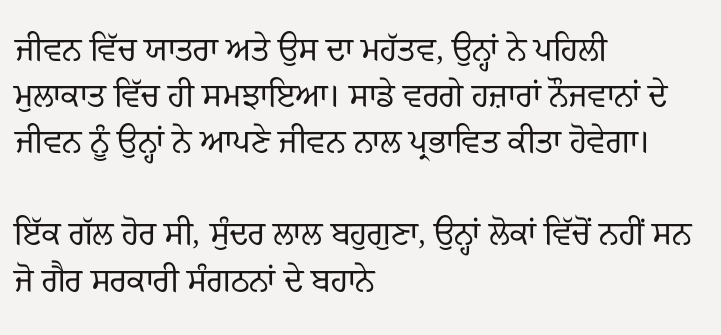ਜੀਵਨ ਵਿੱਚ ਯਾਤਰਾ ਅਤੇ ਉਸ ਦਾ ਮਹੱਤਵ, ਉਨ੍ਹਾਂ ਨੇ ਪਹਿਲੀ ਮੁਲਾਕਾਤ ਵਿੱਚ ਹੀ ਸਮਝਾਇਆ। ਸਾਡੇ ਵਰਗੇ ਹਜ਼ਾਰਾਂ ਨੌਜਵਾਨਾਂ ਦੇ ਜੀਵਨ ਨੂੰ ਉਨ੍ਹਾਂ ਨੇ ਆਪਣੇ ਜੀਵਨ ਨਾਲ ਪ੍ਰਭਾਵਿਤ ਕੀਤਾ ਹੋਵੇਗਾ।

ਇੱਕ ਗੱਲ ਹੋਰ ਸੀ, ਸੁੰਦਰ ਲਾਲ ਬਹੁਗੁਣਾ, ਉਨ੍ਹਾਂ ਲੋਕਾਂ ਵਿੱਚੋਂ ਨਹੀਂ ਸਨ ਜੋ ਗੈਰ ਸਰਕਾਰੀ ਸੰਗਠਨਾਂ ਦੇ ਬਹਾਨੇ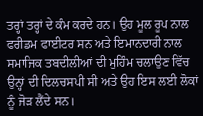ਤਰ੍ਹਾਂ ਤਰ੍ਹਾਂ ਦੇ ਕੰਮ ਕਰਦੇ ਹਨ। ਉਹ ਮੂਲ ਰੂਪ ਨਾਲ ਫਰੀਡਮ ਫਾਈਟਰ ਸਨ ਅਤੇ ਇਮਾਨਦਾਰੀ ਨਾਲ ਸਮਾਜਿਕ ਤਬਦੀਲੀਆਂ ਦੀ ਮੁਹਿੰਮ ਚਲਾਉਣ ਵਿੱਚ ਉਨ੍ਹਾਂ ਦੀ ਦਿਲਚਸਪੀ ਸੀ ਅਤੇ ਉਹ ਇਸ ਲਈ ਲੋਕਾਂ ਨੂੰ ਜੋੜ ਲੈਂਦੇ ਸਨ।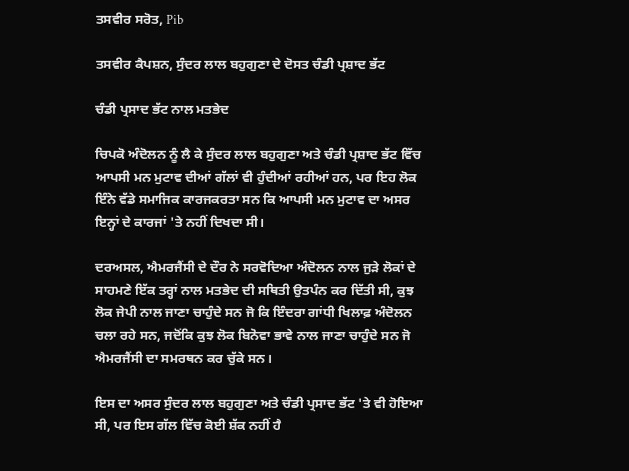ਤਸਵੀਰ ਸਰੋਤ, Pib

ਤਸਵੀਰ ਕੈਪਸ਼ਨ, ਸੁੰਦਰ ਲਾਲ ਬਹੁਗੁਣਾ ਦੇ ਦੋਸਤ ਚੰਡੀ ਪ੍ਰਸ਼ਾਦ ਭੱਟ

ਚੰਡੀ ਪ੍ਰਸਾਦ ਭੱਟ ਨਾਲ ਮਤਭੇਦ

ਚਿਪਕੋ ਅੰਦੋਲਨ ਨੂੰ ਲੈ ਕੇ ਸੁੰਦਰ ਲਾਲ ਬਹੁਗੁਣਾ ਅਤੇ ਚੰਡੀ ਪ੍ਰਸ਼ਾਦ ਭੱਟ ਵਿੱਚ ਆਪਸੀ ਮਨ ਮੁਟਾਵ ਦੀਆਂ ਗੱਲਾਂ ਵੀ ਹੁੰਦੀਆਂ ਰਹੀਆਂ ਹਨ, ਪਰ ਇਹ ਲੋਕ ਇੰਨੇ ਵੱਡੇ ਸਮਾਜਿਕ ਕਾਰਜਕਰਤਾ ਸਨ ਕਿ ਆਪਸੀ ਮਨ ਮੁਟਾਵ ਦਾ ਅਸਰ ਇਨ੍ਹਾਂ ਦੇ ਕਾਰਜਾਂ 'ਤੇ ਨਹੀਂ ਦਿਖਦਾ ਸੀ।

ਦਰਅਸਲ, ਐਮਰਜੈਂਸੀ ਦੇ ਦੌਰ ਨੇ ਸਰਵੋਦਿਆ ਅੰਦੋਲਨ ਨਾਲ ਜੁੜੇ ਲੋਕਾਂ ਦੇ ਸਾਹਮਣੇ ਇੱਕ ਤਰ੍ਹਾਂ ਨਾਲ ਮਤਭੇਦ ਦੀ ਸਥਿਤੀ ਉਤਪੰਨ ਕਰ ਦਿੱਤੀ ਸੀ, ਕੁਝ ਲੋਕ ਜੇਪੀ ਨਾਲ ਜਾਣਾ ਚਾਹੁੰਦੇ ਸਨ ਜੋ ਕਿ ਇੰਦਰਾ ਗਾਂਧੀ ਖਿਲਾਫ਼ ਅੰਦੋਲਨ ਚਲਾ ਰਹੇ ਸਨ, ਜਦੋਂਕਿ ਕੁਝ ਲੋਕ ਬਿਨੋਵਾ ਭਾਵੇ ਨਾਲ ਜਾਣਾ ਚਾਹੁੰਦੇ ਸਨ ਜੋ ਐਮਰਜੈਂਸੀ ਦਾ ਸਮਰਥਨ ਕਰ ਚੁੱਕੇ ਸਨ।

ਇਸ ਦਾ ਅਸਰ ਸੁੰਦਰ ਲਾਲ ਬਹੁਗੁਣਾ ਅਤੇ ਚੰਡੀ ਪ੍ਰਸਾਦ ਭੱਟ 'ਤੇ ਵੀ ਹੋਇਆ ਸੀ, ਪਰ ਇਸ ਗੱਲ ਵਿੱਚ ਕੋਈ ਸ਼ੱਕ ਨਹੀਂ ਹੈ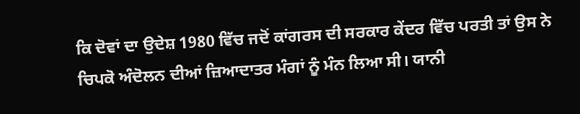ਕਿ ਦੋਵਾਂ ਦਾ ਉਦੇਸ਼ 1980 ਵਿੱਚ ਜਦੋਂ ਕਾਂਗਰਸ ਦੀ ਸਰਕਾਰ ਕੇਂਦਰ ਵਿੱਚ ਪਰਤੀ ਤਾਂ ਉਸ ਨੇ ਚਿਪਕੋ ਅੰਦੋਲਨ ਦੀਆਂ ਜ਼ਿਆਦਾਤਰ ਮੰਗਾਂ ਨੂੰ ਮੰਨ ਲਿਆ ਸੀ। ਯਾਨੀ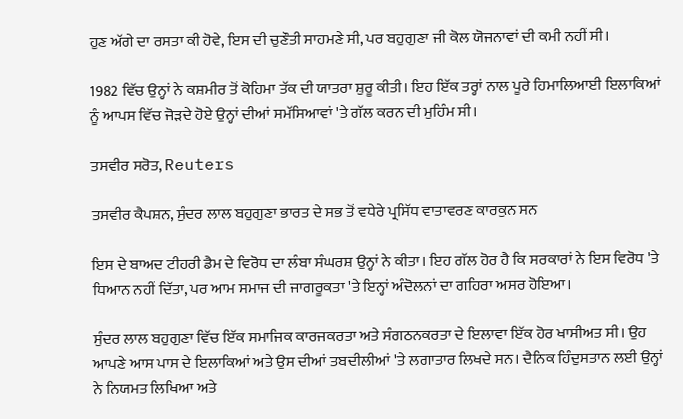ਹੁਣ ਅੱਗੇ ਦਾ ਰਸਤਾ ਕੀ ਹੋਵੇ, ਇਸ ਦੀ ਚੁਣੌਤੀ ਸਾਹਮਣੇ ਸੀ, ਪਰ ਬਹੁਗੁਣਾ ਜੀ ਕੋਲ ਯੋਜਨਾਵਾਂ ਦੀ ਕਮੀ ਨਹੀਂ ਸੀ।

1982 ਵਿੱਚ ਉਨ੍ਹਾਂ ਨੇ ਕਸ਼ਮੀਰ ਤੋਂ ਕੋਹਿਮਾ ਤੱਕ ਦੀ ਯਾਤਰਾ ਸ਼ੁਰੂ ਕੀਤੀ। ਇਹ ਇੱਕ ਤਰ੍ਹਾਂ ਨਾਲ ਪੂਰੇ ਹਿਮਾਲਿਆਈ ਇਲਾਕਿਆਂ ਨੂੰ ਆਪਸ ਵਿੱਚ ਜੋੜਦੇ ਹੋਏ ਉਨ੍ਹਾਂ ਦੀਆਂ ਸਮੱਸਿਆਵਾਂ 'ਤੇ ਗੱਲ ਕਰਨ ਦੀ ਮੁਹਿੰਮ ਸੀ।

ਤਸਵੀਰ ਸਰੋਤ, Reuters

ਤਸਵੀਰ ਕੈਪਸ਼ਨ, ਸੁੰਦਰ ਲਾਲ ਬਹੁਗੁਣਾ ਭਾਰਤ ਦੇ ਸਭ ਤੋਂ ਵਧੇਰੇ ਪ੍ਰਸਿੱਧ ਵਾਤਾਵਰਣ ਕਾਰਕੁਨ ਸਨ

ਇਸ ਦੇ ਬਾਅਦ ਟੀਹਰੀ ਡੈਮ ਦੇ ਵਿਰੋਧ ਦਾ ਲੰਬਾ ਸੰਘਰਸ਼ ਉਨ੍ਹਾਂ ਨੇ ਕੀਤਾ। ਇਹ ਗੱਲ ਹੋਰ ਹੈ ਕਿ ਸਰਕਾਰਾਂ ਨੇ ਇਸ ਵਿਰੋਧ 'ਤੇ ਧਿਆਨ ਨਹੀਂ ਦਿੱਤਾ, ਪਰ ਆਮ ਸਮਾਜ ਦੀ ਜਾਗਰੂਕਤਾ 'ਤੇ ਇਨ੍ਹਾਂ ਅੰਦੋਲਨਾਂ ਦਾ ਗਹਿਰਾ ਅਸਰ ਹੋਇਆ।

ਸੁੰਦਰ ਲਾਲ ਬਹੁਗੁਣਾ ਵਿੱਚ ਇੱਕ ਸਮਾਜਿਕ ਕਾਰਜਕਰਤਾ ਅਤੇ ਸੰਗਠਨਕਰਤਾ ਦੇ ਇਲਾਵਾ ਇੱਕ ਹੋਰ ਖਾਸੀਅਤ ਸੀ। ਉਹ ਆਪਣੇ ਆਸ ਪਾਸ ਦੇ ਇਲਾਕਿਆਂ ਅਤੇ ਉਸ ਦੀਆਂ ਤਬਦੀਲੀਆਂ 'ਤੇ ਲਗਾਤਾਰ ਲਿਖਦੇ ਸਨ। ਦੈਨਿਕ ਹਿੰਦੁਸਤਾਨ ਲਈ ਉਨ੍ਹਾਂ ਨੇ ਨਿਯਮਤ ਲਿਖਿਆ ਅਤੇ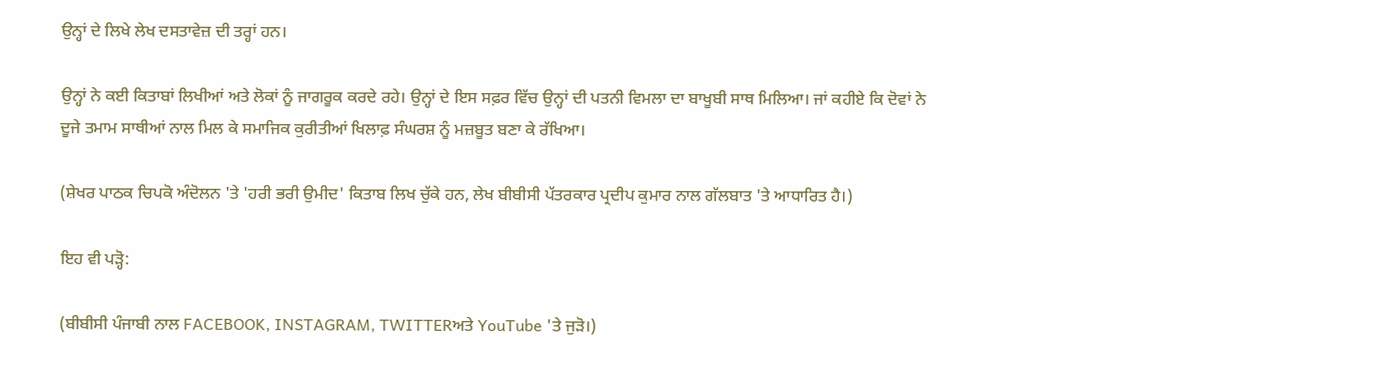ਉਨ੍ਹਾਂ ਦੇ ਲਿਖੇ ਲੇਖ ਦਸਤਾਵੇਜ਼ ਦੀ ਤਰ੍ਹਾਂ ਹਨ।

ਉਨ੍ਹਾਂ ਨੇ ਕਈ ਕਿਤਾਬਾਂ ਲਿਖੀਆਂ ਅਤੇ ਲੋਕਾਂ ਨੂੰ ਜਾਗਰੂਕ ਕਰਦੇ ਰਹੇ। ਉਨ੍ਹਾਂ ਦੇ ਇਸ ਸਫ਼ਰ ਵਿੱਚ ਉਨ੍ਹਾਂ ਦੀ ਪਤਨੀ ਵਿਮਲਾ ਦਾ ਬਾਖੂਬੀ ਸਾਥ ਮਿਲਿਆ। ਜਾਂ ਕਹੀਏ ਕਿ ਦੋਵਾਂ ਨੇ ਦੂਜੇ ਤਮਾਮ ਸਾਥੀਆਂ ਨਾਲ ਮਿਲ ਕੇ ਸਮਾਜਿਕ ਕੁਰੀਤੀਆਂ ਖਿਲਾਫ਼ ਸੰਘਰਸ਼ ਨੂੰ ਮਜ਼ਬੂਤ ਬਣਾ ਕੇ ਰੱਖਿਆ।

(ਸ਼ੇਖਰ ਪਾਠਕ ਚਿਪਕੋ ਅੰਦੋਲਨ 'ਤੇ 'ਹਰੀ ਭਰੀ ਉਮੀਦ' ਕਿਤਾਬ ਲਿਖ ਚੁੱਕੇ ਹਨ, ਲੇਖ ਬੀਬੀਸੀ ਪੱਤਰਕਾਰ ਪ੍ਰਦੀਪ ਕੁਮਾਰ ਨਾਲ ਗੱਲਬਾਤ 'ਤੇ ਆਧਾਰਿਤ ਹੈ।)

ਇਹ ਵੀ ਪੜ੍ਹੋ:

(ਬੀਬੀਸੀ ਪੰਜਾਬੀ ਨਾਲ FACEBOOK, INSTAGRAM, TWITTERਅਤੇ YouTube 'ਤੇ ਜੁੜੋ।)